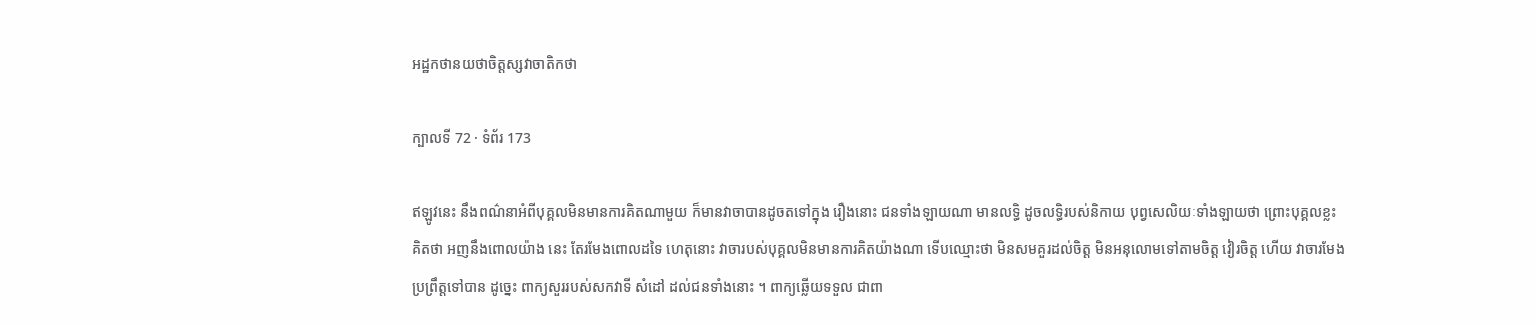អដ្ឋកថានយថាចិត្តស្សវាចាតិកថា

ក្បាលទី 72 · ទំព័រ 173

ឥឡូវនេះ នឹងពណ៌នាអំពីបុគ្គលមិនមានការគិតណាមួយ ក៏មានវាចាបានដូចតទៅក្នុង រឿងនោះ ជនទាំងឡាយណា មានលទ្ធិ ដូចលទ្ធិរបស់និកាយ បុព្វសេលិយៈទាំងឡាយថា ព្រោះបុគ្គលខ្លះ គិតថា អញនឹងពោលយ៉ាង នេះ តែរមែងពោលដទៃ ហេតុនោះ វាចារបស់បុគ្គលមិនមានការគិតយ៉ាងណា ទើបឈ្មោះថា មិនសមគួរដល់ចិត្ត មិនអនុលោមទៅតាមចិត្ត វៀរចិត្ត ហើយ វាចារមែងប្រព្រឹត្តទៅបាន ដូច្នេះ ពាក្យសួររបស់សកវាទី សំដៅ ដល់ជនទាំងនោះ ។ ពាក្យឆ្លើយទទួល ជាពា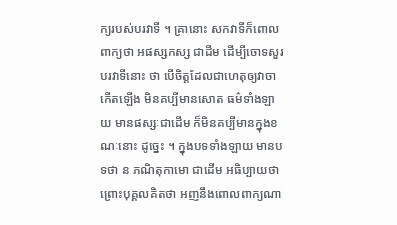ក្យរបស់បរវាទី ។ គ្រានោះ សកវាទីក៏ពោលពាក្យថា អផស្សកស្ស ជាដីម ដើម្បីចោទសួរបរវាទីនោះ ថា បើចិត្តដែលជាហេតុឲ្យវាចាកើតឡើង មិនគប្បីមានសោត ធម៌ទាំងឡាយ មានផស្សៈជាដើម ក៏មិនគប្បីមានក្នុងខណៈនោះ ដូច្នេះ ។ ក្នុងបទទាំងឡាយ មានបទថា ន ភណិតុកាមោ ជាដើម អធិប្បាយថា ព្រោះបុគ្គលគិតថា អញនឹងពោលពាក្យណា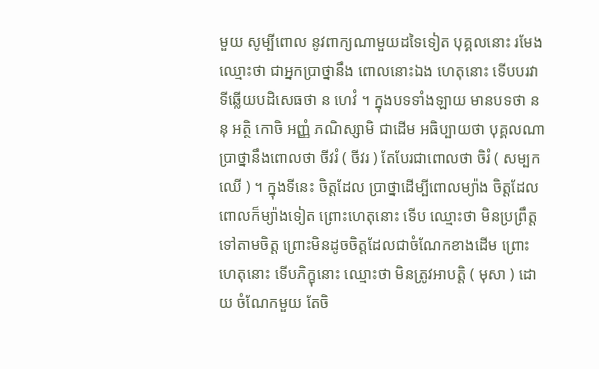មួយ សូម្បីពោល នូវពាក្យណាមួយដទៃទៀត បុគ្គលនោះ រមែងឈ្មោះថា ជាអ្នកប្រាថ្នានឹង ពោលនោះឯង ហេតុនោះ ទើបបរវាទីឆ្លើយបដិសេធថា ន ហេវំ ។ ក្នុងបទទាំងឡាយ មានបទថា ននុ អត្ថិ កោចិ អញ្ញំ ភណិស្សាមិ ជាដើម អធិប្បាយថា បុគ្គលណា ប្រាថ្នានឹងពោលថា ចីវរំ ( ចីវរ ) តែបែរជាពោលថា ចិរំ ( សម្បកឈើ ) ។ ក្នុងទីនេះ ចិត្តដែល ប្រាថ្នាដើម្បីពោលម្យ៉ាង ចិត្តដែលពោលក៏ម្យ៉ាងទៀត ព្រោះហេតុនោះ ទើប ឈ្មោះថា មិនប្រព្រឹត្តទៅតាមចិត្ត ព្រោះមិនដូចចិត្តដែលជាចំណែកខាងដើម ព្រោះហេតុនោះ ទើបភិក្ខុនោះ ឈ្មោះថា មិនត្រូវអាបត្តិ ( មុសា ) ដោយ ចំណែកមួយ តែចិ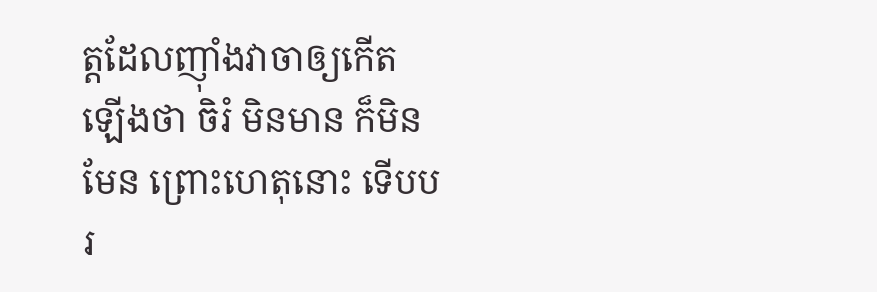ត្តដែលញ៉ាំងវាចាឲ្យកើតឡើងថា ចិរំ មិនមាន ក៏មិនមែន ព្រោះហេតុនោះ ទើបបរ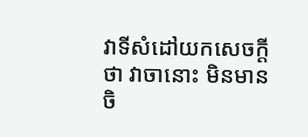វាទីសំដៅយកសេចក្តីថា វាចានោះ មិនមានចិ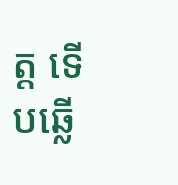ត្ត ទើបឆ្លើ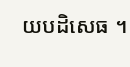យបដិសេធ ។